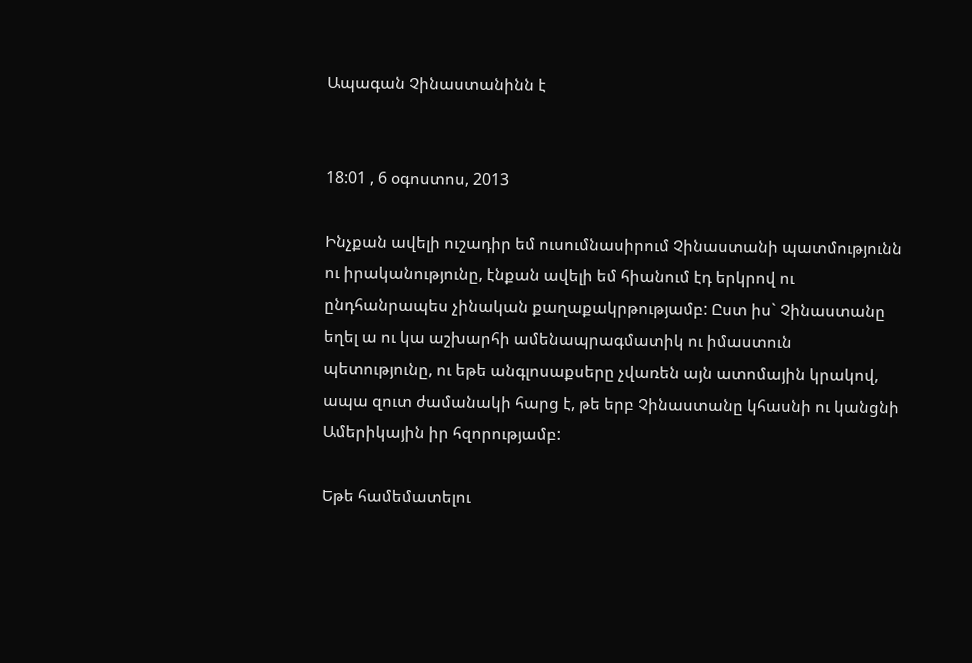Ապագան Չինաստանինն է


18:01 , 6 օգոստոս, 2013

Ինչքան ավելի ուշադիր եմ ուսումնասիրում Չինաստանի պատմությունն ու իրականությունը, էնքան ավելի եմ հիանում էդ երկրով ու ընդհանրապես չինական քաղաքակրթությամբ: Ըստ իս` Չինաստանը եղել ա ու կա աշխարհի ամենապրագմատիկ ու իմաստուն պետությունը, ու եթե անգլոսաքսերը չվառեն այն ատոմային կրակով, ապա զուտ ժամանակի հարց է, թե երբ Չինաստանը կհասնի ու կանցնի Ամերիկային իր հզորությամբ:

Եթե համեմատելու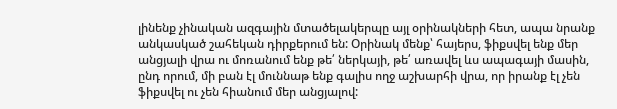լինենք չինական ազգային մտածելակերպը այլ օրինակների հետ, ապա նրանք անկասկած շահեկան դիրքերում են: Օրինակ մենք՝ հայերս, ֆիքսվել ենք մեր անցյալի վրա ու մոռանում ենք թե՛ ներկայի, թե՛ առավել ևս ապագայի մասին, ընդ որում, մի բան էլ մուննաթ ենք գալիս ողջ աշխարհի վրա, որ իրանք էլ չեն ֆիքսվել ու չեն հիանում մեր անցյալով: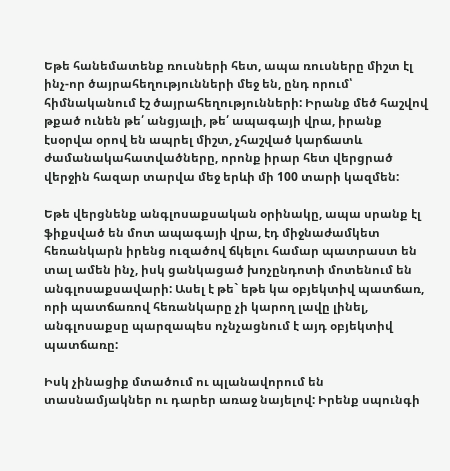Եթե հանեմատենք ռուսների հետ, ապա ռուսները միշտ էլ ինչ-որ ծայրահեղությունների մեջ են, ընդ որում՝ հիմնականում էշ ծայրահեղությունների: Իրանք մեծ հաշվով թքած ունեն թե՛ անցյալի, թե՛ ապագայի վրա, իրանք էսօրվա օրով են ապրել միշտ, չհաշված կարճատև ժամանակահատվածները, որոնք իրար հետ վերցրած վերջին հազար տարվա մեջ երևի մի 100 տարի կազմեն:

Եթե վերցնենք անգլոսաքսական օրինակը, ապա սրանք էլ ֆիքսված են մոտ ապագայի վրա, էդ միջնաժամկետ հեռանկարն իրենց ուզածով ճկելու համար պատրաստ են տալ ամեն ինչ, իսկ ցանկացած խոչընդոտի մոտենում են անգլոսաքսավարի: Ասել է թե` եթե կա օբյեկտիվ պատճառ, որի պատճառով հեռանկարը չի կարող լավը լինել, անգլոսաքսը պարզապես ոչնչացնում է այդ օբյեկտիվ պատճառը:

Իսկ չինացիք մտածում ու պլանավորում են տասնամյակներ ու դարեր առաջ նայելով: Իրենք սպունգի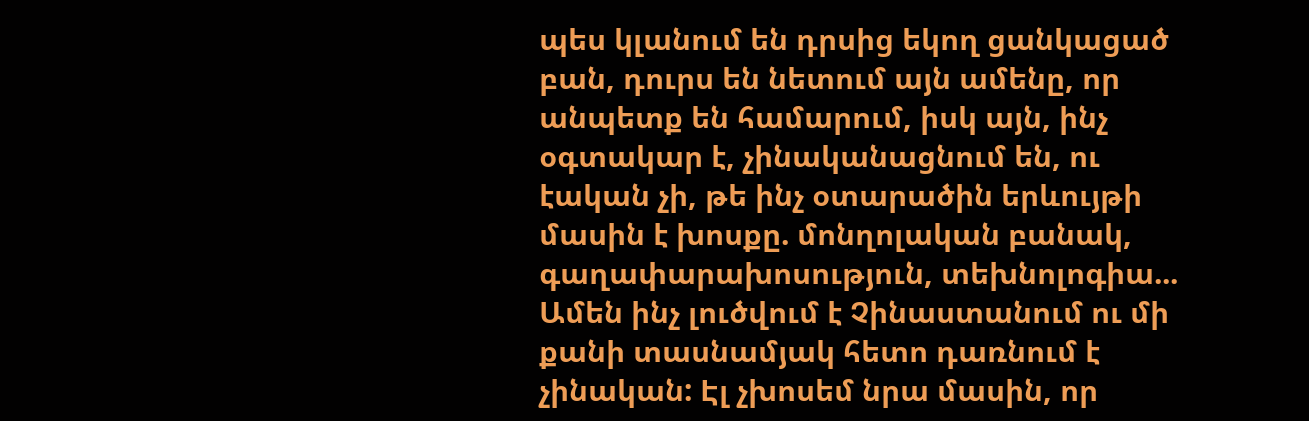պես կլանում են դրսից եկող ցանկացած բան, դուրս են նետում այն ամենը, որ անպետք են համարում, իսկ այն, ինչ օգտակար է, չինականացնում են, ու էական չի, թե ինչ օտարածին երևույթի մասին է խոսքը. մոնղոլական բանակ, գաղափարախոսություն, տեխնոլոգիա... Ամեն ինչ լուծվում է Չինաստանում ու մի քանի տասնամյակ հետո դառնում է չինական: Էլ չխոսեմ նրա մասին, որ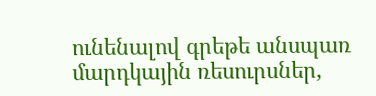ունենալով գրեթե անսպառ մարդկային ռեսուրսներ,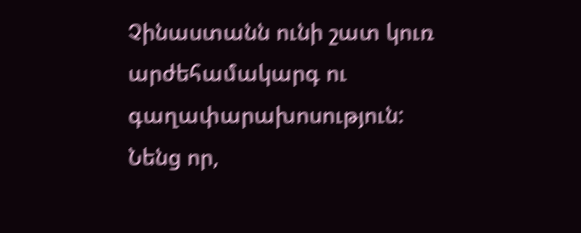Չինաստանն ունի շատ կուռ արժեհամակարգ ու գաղափարախոսություն:
Նենց որ,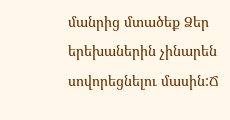մանրից մտածեք Ձեր երեխաներին չինարեն սովորեցնելու մասին:Ճ